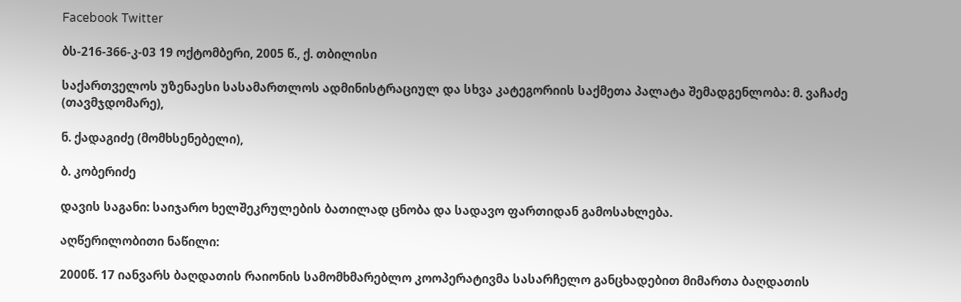Facebook Twitter

ბს-216-366-კ-03 19 ოქტომბერი, 2005 წ., ქ. თბილისი

საქართველოს უზენაესი სასამართლოს ადმინისტრაციულ და სხვა კატეგორიის საქმეთა პალატა შემადგენლობა: მ. ვაჩაძე (თავმჯდომარე),

ნ. ქადაგიძე (მომხსენებელი),

ბ. კობერიძე

დავის საგანი: საიჯარო ხელშეკრულების ბათილად ცნობა და სადავო ფართიდან გამოსახლება.

აღწერილობითი ნაწილი:

2000წ. 17 იანვარს ბაღდათის რაიონის სამომხმარებლო კოოპერატივმა სასარჩელო განცხადებით მიმართა ბაღდათის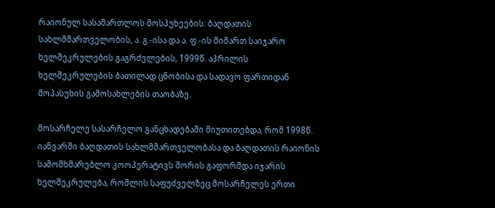რაიონულ სასამართლოს მოსპუხეების: ბაღდათის სახლმმართველობის, ა. გ.-ისა და ა. ფ.-ის მიმართ საიჯარო ხელშეკრულების გაგრძელების, 1999წ. აპრილის ხელშეკრულების ბათილად ცნობისა და სადავო ფართიდან მოპასუხის გამოსახლების თაობაზე.

მოსარჩელე სასარჩელო განცხადებაში მიუთითებდა, რომ 1998წ. იანვარში ბაღდათის სახლმმართველობასა და ბაღდათის რაიონის სამომხმარებლო კოოპერატივს შორის გაფორმდა იჯარის ხელშეკრულება, რომლის საფუძველზეც მოსარჩელეს ერთი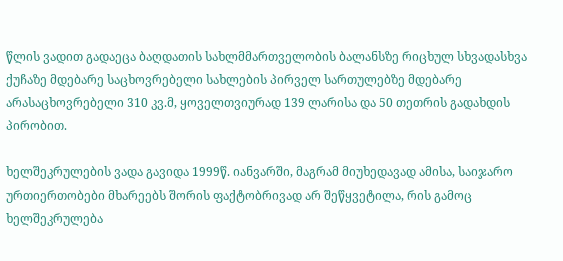წლის ვადით გადაეცა ბაღდათის სახლმმართველობის ბალანსზე რიცხულ სხვადასხვა ქუჩაზე მდებარე საცხოვრებელი სახლების პირველ სართულებზე მდებარე არასაცხოვრებელი 310 კვ.მ, ყოველთვიურად 139 ლარისა და 50 თეთრის გადახდის პირობით.

ხელშეკრულების ვადა გავიდა 1999წ. იანვარში, მაგრამ მიუხედავად ამისა, საიჯარო ურთიერთობები მხარეებს შორის ფაქტობრივად არ შეწყვეტილა, რის გამოც ხელშეკრულება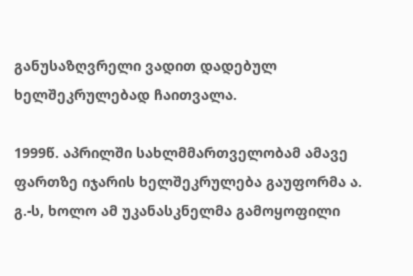განუსაზღვრელი ვადით დადებულ ხელშეკრულებად ჩაითვალა.

1999წ. აპრილში სახლმმართველობამ ამავე ფართზე იჯარის ხელშეკრულება გაუფორმა ა. გ.-ს, ხოლო ამ უკანასკნელმა გამოყოფილი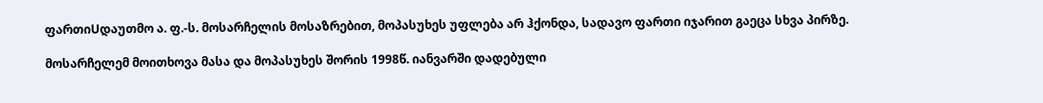ფართიUდაუთმო ა. ფ.-ს. მოსარჩელის მოსაზრებით, მოპასუხეს უფლება არ ჰქონდა, სადავო ფართი იჯარით გაეცა სხვა პირზე.

მოსარჩელემ მოითხოვა მასა და მოპასუხეს შორის 1998წ. იანვარში დადებული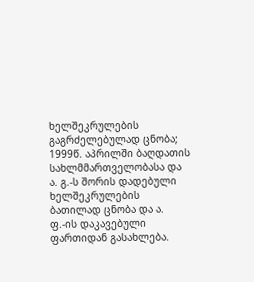ხელშეკრულების გაგრძელებულად ცნობა; 1999წ. აპრილში ბაღდათის სახლმმართველობასა და ა. გ.-ს შორის დადებული ხელშეკრულების ბათილად ცნობა და ა. ფ.-ის დაკავებული ფართიდან გასახლება.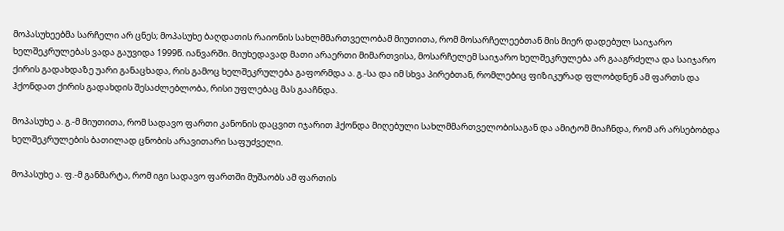მოპასუხეებმა სარჩელი არ ცნეს; მოპასუხე ბაღდათის რაიონის სახლმმართველობამ მიუთითა, რომ მოსარჩელეებთან მის მიერ დადებულ საიჯარო ხელშეკრულებას ვადა გაუვიდა 1999წ. იანვარში. მიუხედავად მათი არაერთი მიმართვისა, მოსარჩელემ საიჯარო ხელშეკრულება არ გააგრძელა და საიჯარო ქირის გადახდაზე უარი განაცხადა, რის გამოც ხელშეკრულება გაფორმდა ა. გ.-სა და იმ სხვა პირებთან, რომლებიც ფიზიკურად ფლობდნენ ამ ფართს და ჰქონდათ ქირის გადახდის შესაძლებლობა, რისი უფლებაც მას გააჩნდა.

მოპასუხე ა. გ.-მ მიუთითა, რომ სადავო ფართი კანონის დაცვით იჯარით ჰქონდა მიღებული სახლმმართველობისაგან და ამიტომ მიაჩნდა, რომ არ არსებობდა ხელშეკრულების ბათილად ცნობის არავითარი საფუძველი.

მოპასუხე ა. ფ.-მ განმარტა, რომ იგი სადავო ფართში მუშაობს ამ ფართის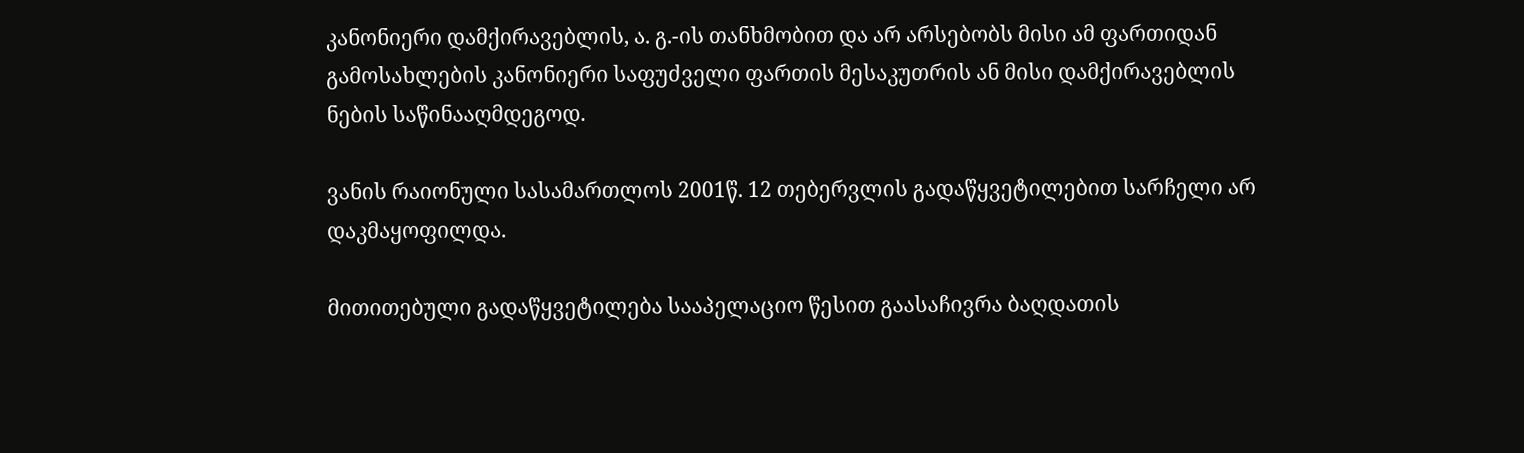კანონიერი დამქირავებლის, ა. გ.-ის თანხმობით და არ არსებობს მისი ამ ფართიდან გამოსახლების კანონიერი საფუძველი ფართის მესაკუთრის ან მისი დამქირავებლის ნების საწინააღმდეგოდ.

ვანის რაიონული სასამართლოს 2001წ. 12 თებერვლის გადაწყვეტილებით სარჩელი არ დაკმაყოფილდა.

მითითებული გადაწყვეტილება სააპელაციო წესით გაასაჩივრა ბაღდათის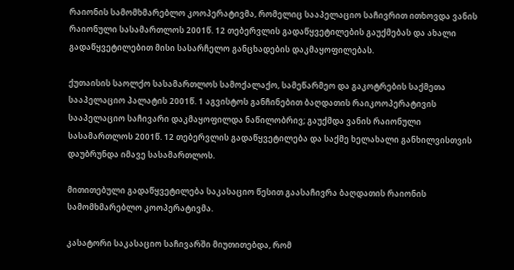რაიონის სამომხმარებლო კოოპერატივმა, რომელიც სააპელაციო საჩივრით ითხოვდა ვანის რაიონული სასამართლოს 2001წ. 12 თებერვლის გადაწყვეტილების გაუქმებას და ახალი გადაწყვეტილებით მისი სასარჩელო განცხადების დაკმაყოფილებას.

ქუთაისის საოლქო სასამართლოს სამოქალაქო, სამეწარმეო და გაკოტრების საქმეთა სააპელაციო პალატის 2001წ. 1 აგვისტოს განჩინებით ბაღდათის რაიკოოპერატივის სააპელაციო საჩივარი დაკმაყოფილდა ნაწილობრივ; გაუქმდა ვანის რაიონული სასამართლოს 2001წ. 12 თებერვლის გადაწყვეტილება და საქმე ხელახალი განხილვისთვის დაუბრუნდა იმავე სასამართლოს.

მითითებული გადაწყვეტილება საკასაციო წესით გაასაჩივრა ბაღდათის რაიონის სამომხმარებლო კოოპერატივმა.

კასატორი საკასაციო საჩივარში მიუთითებდა, რომ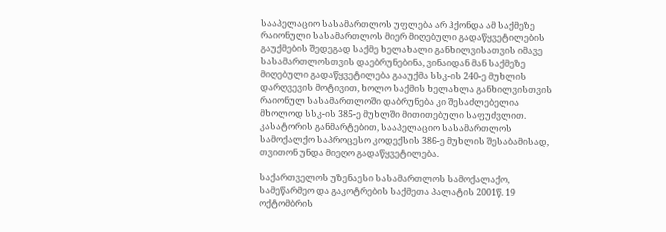სააპელაციო სასამართლოს უფლება არ ჰქონდა ამ საქმეზე რაიონული სასამართლოს მიერ მიღებული გადაწყვეტილების გაუქმების შედეგად საქმე ხელახალი განხილვისათვის იმავე სასამართლოსთვის დაებრუნებინა, ვინაიდან მან საქმეზე მიღებული გადაწყვეტილება გააუქმა სსკ-ის 240-ე მუხლის დარღვევის მოტივით, ხოლო საქმის ხელახლა განხილვისთვის რაიონულ სასამართლოში დაბრუნება კი შესაძლებელია მხოლოდ სსკ-ის 385-ე მუხლში მითითებული საფუძვლით. კასატორის განმარტებით, სააპელაციო სასამართლოს სამოქალქო საპროცესო კოდექსის 386-ე მუხლის შესაბამისად, თვითონ უნდა მიეღო გადაწყვეტილება.

საქართველოს უზენაესი სასამართლოს სამოქალაქო, სამეწარმეო და გაკოტრების საქმეთა პალატის 2001წ. 19 ოქტომბრის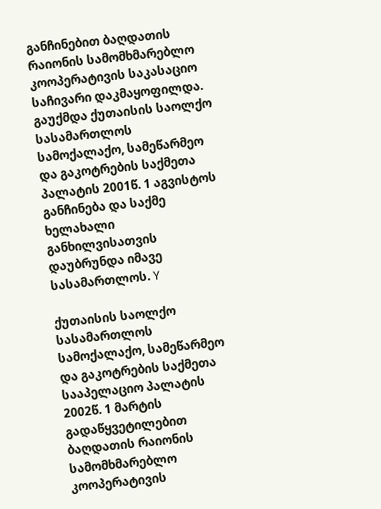განჩინებით ბაღდათის რაიონის სამომხმარებლო კოოპერატივის საკასაციო საჩივარი დაკმაყოფილდა. გაუქმდა ქუთაისის საოლქო სასამართლოს სამოქალაქო, სამეწარმეო და გაკოტრების საქმეთა პალატის 2001წ. 1 აგვისტოს განჩინება და საქმე ხელახალი განხილვისათვის დაუბრუნდა იმავე სასამართლოს. Y

ქუთაისის საოლქო სასამართლოს სამოქალაქო, სამეწარმეო და გაკოტრების საქმეთა სააპელაციო პალატის 2002წ. 1 მარტის გადაწყვეტილებით ბაღდათის რაიონის სამომხმარებლო კოოპერატივის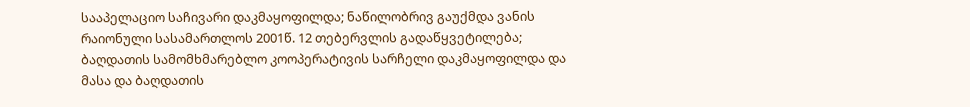სააპელაციო საჩივარი დაკმაყოფილდა; ნაწილობრივ გაუქმდა ვანის რაიონული სასამართლოს 2001წ. 12 თებერვლის გადაწყვეტილება; ბაღდათის სამომხმარებლო კოოპერატივის სარჩელი დაკმაყოფილდა და მასა და ბაღდათის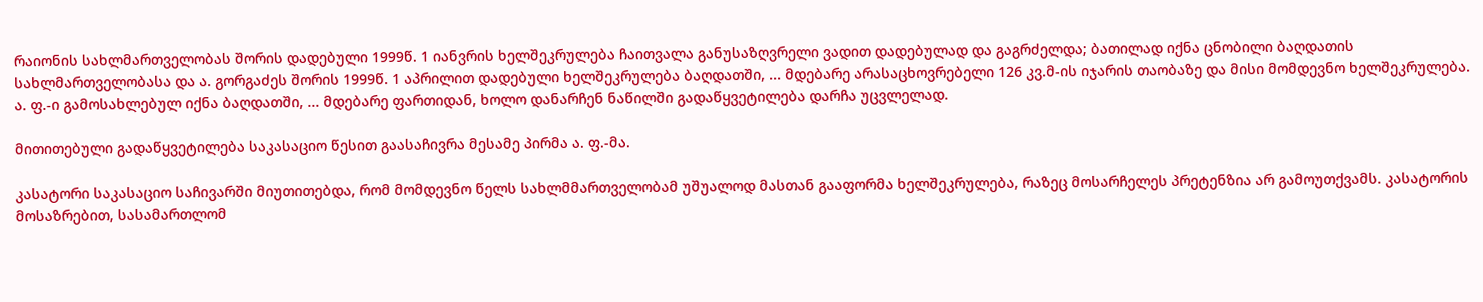რაიონის სახლმართველობას შორის დადებული 1999წ. 1 იანვრის ხელშეკრულება ჩაითვალა განუსაზღვრელი ვადით დადებულად და გაგრძელდა; ბათილად იქნა ცნობილი ბაღდათის სახლმართველობასა და ა. გორგაძეს შორის 1999წ. 1 აპრილით დადებული ხელშეკრულება ბაღდათში, ... მდებარე არასაცხოვრებელი 126 კვ.მ-ის იჯარის თაობაზე და მისი მომდევნო ხელშეკრულება. ა. ფ.-ი გამოსახლებულ იქნა ბაღდათში, ... მდებარე ფართიდან, ხოლო დანარჩენ ნაწილში გადაწყვეტილება დარჩა უცვლელად.

მითითებული გადაწყვეტილება საკასაციო წესით გაასაჩივრა მესამე პირმა ა. ფ.-მა.

კასატორი საკასაციო საჩივარში მიუთითებდა, რომ მომდევნო წელს სახლმმართველობამ უშუალოდ მასთან გააფორმა ხელშეკრულება, რაზეც მოსარჩელეს პრეტენზია არ გამოუთქვამს. კასატორის მოსაზრებით, სასამართლომ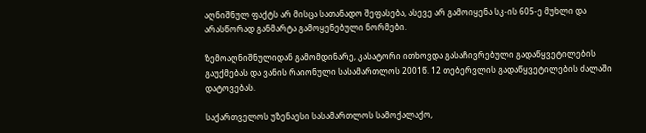აღნიშნულ ფაქტს არ მისცა სათანადო შეფასება, ასევე არ გამოიყენა სკ-ის 605-ე მუხლი და არასწორად განმარტა გამოყენებული ნორმები.

ზემოაღნიშნულიდან გამომდინარე, კასატორი ითხოვდა გასაჩივრებული გადაწყვეტილების გაუქმებას და ვანის რაიონული სასამართლოს 2001წ. 12 თებერვლის გადაწყვეტილების ძალაში დატოვებას.

საქართველოს უზენაესი სასამართლოს სამოქალაქო,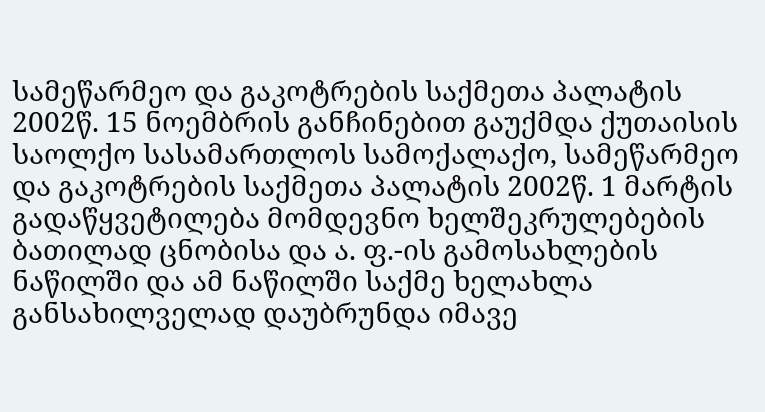სამეწარმეო და გაკოტრების საქმეთა პალატის 2002წ. 15 ნოემბრის განჩინებით გაუქმდა ქუთაისის საოლქო სასამართლოს სამოქალაქო, სამეწარმეო და გაკოტრების საქმეთა პალატის 2002წ. 1 მარტის გადაწყვეტილება მომდევნო ხელშეკრულებების ბათილად ცნობისა და ა. ფ.-ის გამოსახლების ნაწილში და ამ ნაწილში საქმე ხელახლა განსახილველად დაუბრუნდა იმავე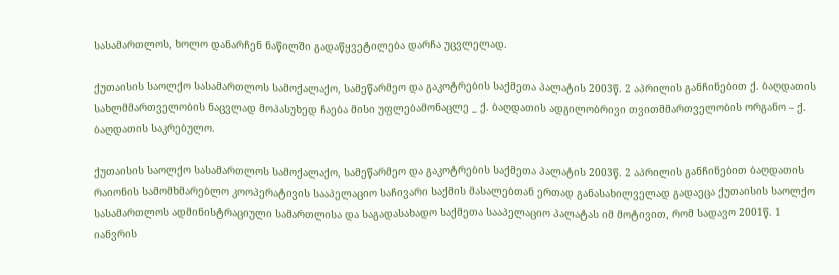სასამართლოს, ხოლო დანარჩენ ნაწილში გადაწყვეტილება დარჩა უცვლელად.

ქუთაისის საოლქო სასამართლოს სამოქალაქო, სამეწარმეო და გაკოტრების საქმეთა პალატის 2003წ. 2 აპრილის განჩინებით ქ. ბაღდათის სახლმმართველობის ნაცვლად მოპასუხედ ჩაება მისი უფლებამონაცლე _ ქ. ბაღდათის ადგილობრივი თვითმმართველობის ორგანო – ქ. ბაღდათის საკრებულო.

ქუთაისის საოლქო სასამართლოს სამოქალაქო, სამეწარმეო და გაკოტრების საქმეთა პალატის 2003წ. 2 აპრილის განჩინებით ბაღდათის რაიონის სამომხმარებლო კოოპერატივის სააპელაციო საჩივარი საქმის მასალებთან ერთად განასახილველად გადაეცა ქუთაისის საოლქო სასამართლოს ადმინისტრაციული სამართლისა და საგადასახადო საქმეთა სააპელაციო პალატას იმ მოტივით, რომ სადავო 2001წ. 1 იანვრის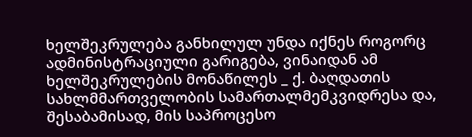ხელშეკრულება განხილულ უნდა იქნეს როგორც ადმინისტრაციული გარიგება, ვინაიდან ამ ხელშეკრულების მონაწილეს _ ქ. ბაღდათის სახლმმართველობის სამართალმემკვიდრესა და, შესაბამისად, მის საპროცესო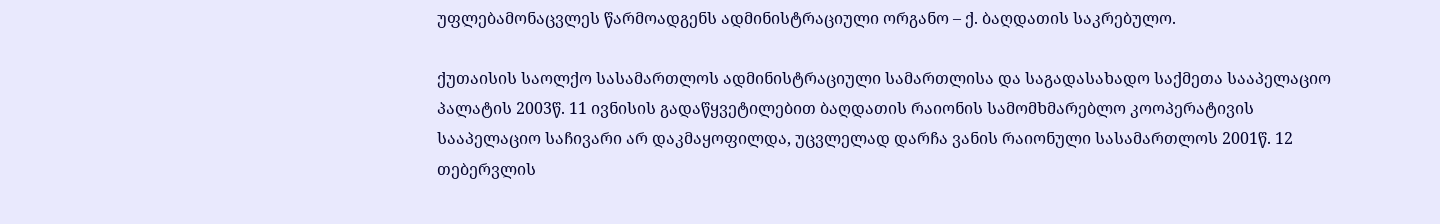უფლებამონაცვლეს წარმოადგენს ადმინისტრაციული ორგანო – ქ. ბაღდათის საკრებულო.

ქუთაისის საოლქო სასამართლოს ადმინისტრაციული სამართლისა და საგადასახადო საქმეთა სააპელაციო პალატის 2003წ. 11 ივნისის გადაწყვეტილებით ბაღდათის რაიონის სამომხმარებლო კოოპერატივის სააპელაციო საჩივარი არ დაკმაყოფილდა, უცვლელად დარჩა ვანის რაიონული სასამართლოს 2001წ. 12 თებერვლის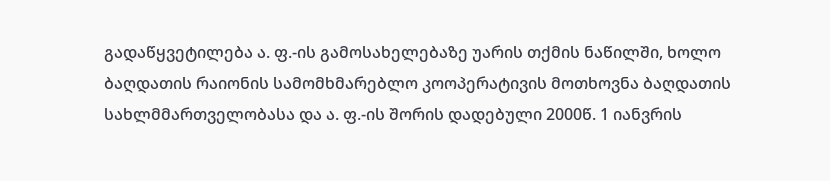გადაწყვეტილება ა. ფ.-ის გამოსახელებაზე უარის თქმის ნაწილში, ხოლო ბაღდათის რაიონის სამომხმარებლო კოოპერატივის მოთხოვნა ბაღდათის სახლმმართველობასა და ა. ფ.-ის შორის დადებული 2000წ. 1 იანვრის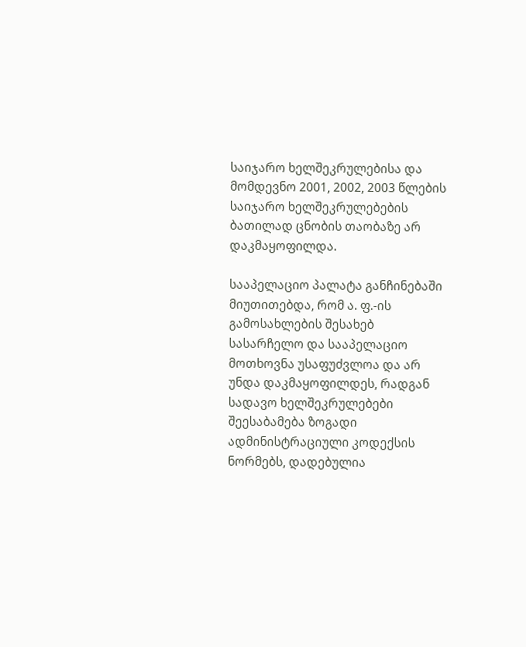საიჯარო ხელშეკრულებისა და მომდევნო 2001, 2002, 2003 წლების საიჯარო ხელშეკრულებების ბათილად ცნობის თაობაზე არ დაკმაყოფილდა.

სააპელაციო პალატა განჩინებაში მიუთითებდა, რომ ა. ფ.-ის გამოსახლების შესახებ სასარჩელო და სააპელაციო მოთხოვნა უსაფუძვლოა და არ უნდა დაკმაყოფილდეს, რადგან სადავო ხელშეკრულებები შეესაბამება ზოგადი ადმინისტრაციული კოდექსის ნორმებს, დადებულია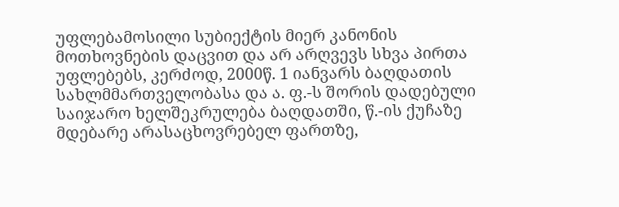უფლებამოსილი სუბიექტის მიერ კანონის მოთხოვნების დაცვით და არ არღვევს სხვა პირთა უფლებებს, კერძოდ, 2000წ. 1 იანვარს ბაღდათის სახლმმართველობასა და ა. ფ.-ს შორის დადებული საიჯარო ხელშეკრულება ბაღდათში, წ.-ის ქუჩაზე მდებარე არასაცხოვრებელ ფართზე,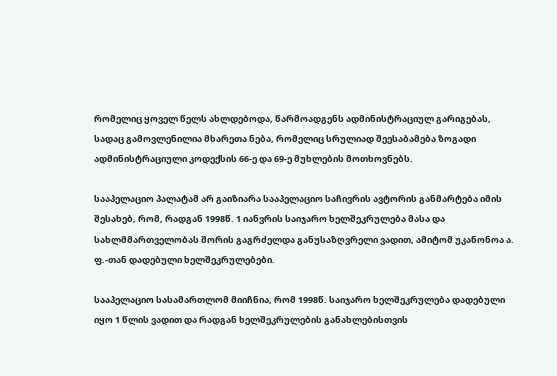რომელიც ყოველ წელს ახლდებოდა, წარმოადგენს ადმინისტრაციულ გარიგებას, სადაც გამოვლენილია მხარეთა ნება, რომელიც სრულიად შეესაბამება ზოგადი ადმინისტრაციული კოდექსის 66-ე და 69-ე მუხლების მოთხოვნებს.

სააპელაციო პალატამ არ გაიზიარა სააპელაციო საჩივრის ავტორის განმარტება იმის შესახებ, რომ, რადგან 1998წ. 1 იანვრის საიჯარო ხელშეკრულება მასა და სახლმმართველობას შორის გაგრძელდა განუსაზღვრელი ვადით, ამიტომ უკანონოა ა. ფ.-თან დადებული ხელშეკრულებები.

სააპელაციო სასამართლომ მიიჩნია, რომ 1998წ. საიჯარო ხელშეკრულება დადებული იყო 1 წლის ვადით და რადგან ხელშეკრულების განახლებისთვის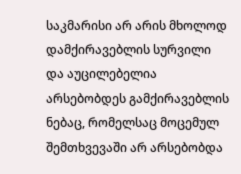საკმარისი არ არის მხოლოდ დამქირავებლის სურვილი და აუცილებელია არსებობდეს გამქირავებლის ნებაც, რომელსაც მოცემულ შემთხვევაში არ არსებობდა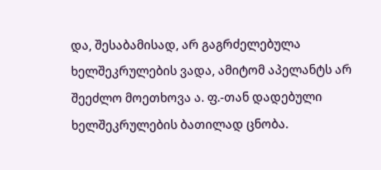და, შესაბამისად, არ გაგრძელებულა ხელშეკრულების ვადა, ამიტომ აპელანტს არ შეეძლო მოეთხოვა ა. ფ.-თან დადებული ხელშეკრულების ბათილად ცნობა.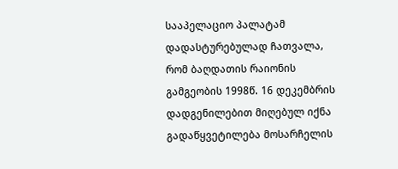სააპელაციო პალატამ დადასტურებულად ჩათვალა, რომ ბაღდათის რაიონის გამგეობის 1998წ. 16 დეკემბრის დადგენილებით მიღებულ იქნა გადაწყვეტილება მოსარჩელის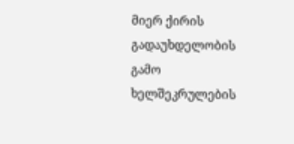მიერ ქირის გადაუხდელობის გამო ხელშეკრულების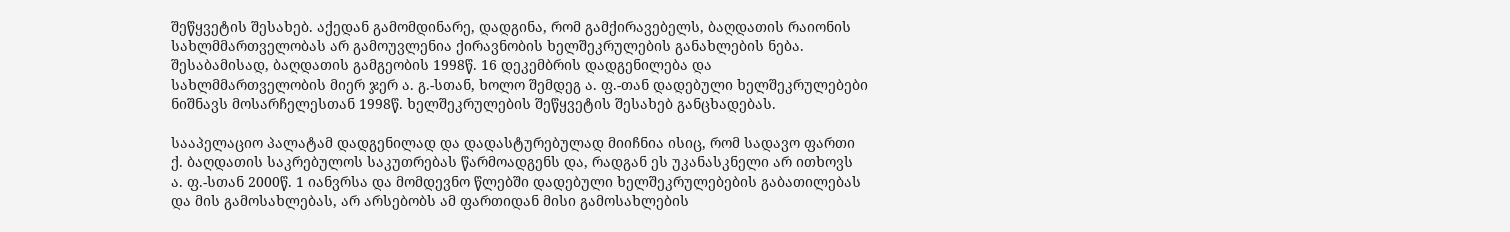შეწყვეტის შესახებ. აქედან გამომდინარე, დადგინა, რომ გამქირავებელს, ბაღდათის რაიონის სახლმმართველობას არ გამოუვლენია ქირავნობის ხელშეკრულების განახლების ნება. შესაბამისად, ბაღდათის გამგეობის 1998წ. 16 დეკემბრის დადგენილება და სახლმმართველობის მიერ ჯერ ა. გ.-სთან, ხოლო შემდეგ ა. ფ.-თან დადებული ხელშეკრულებები ნიშნავს მოსარჩელესთან 1998წ. ხელშეკრულების შეწყვეტის შესახებ განცხადებას.

სააპელაციო პალატამ დადგენილად და დადასტურებულად მიიჩნია ისიც, რომ სადავო ფართი ქ. ბაღდათის საკრებულოს საკუთრებას წარმოადგენს და, რადგან ეს უკანასკნელი არ ითხოვს ა. ფ.-სთან 2000წ. 1 იანვრსა და მომდევნო წლებში დადებული ხელშეკრულებების გაბათილებას და მის გამოსახლებას, არ არსებობს ამ ფართიდან მისი გამოსახლების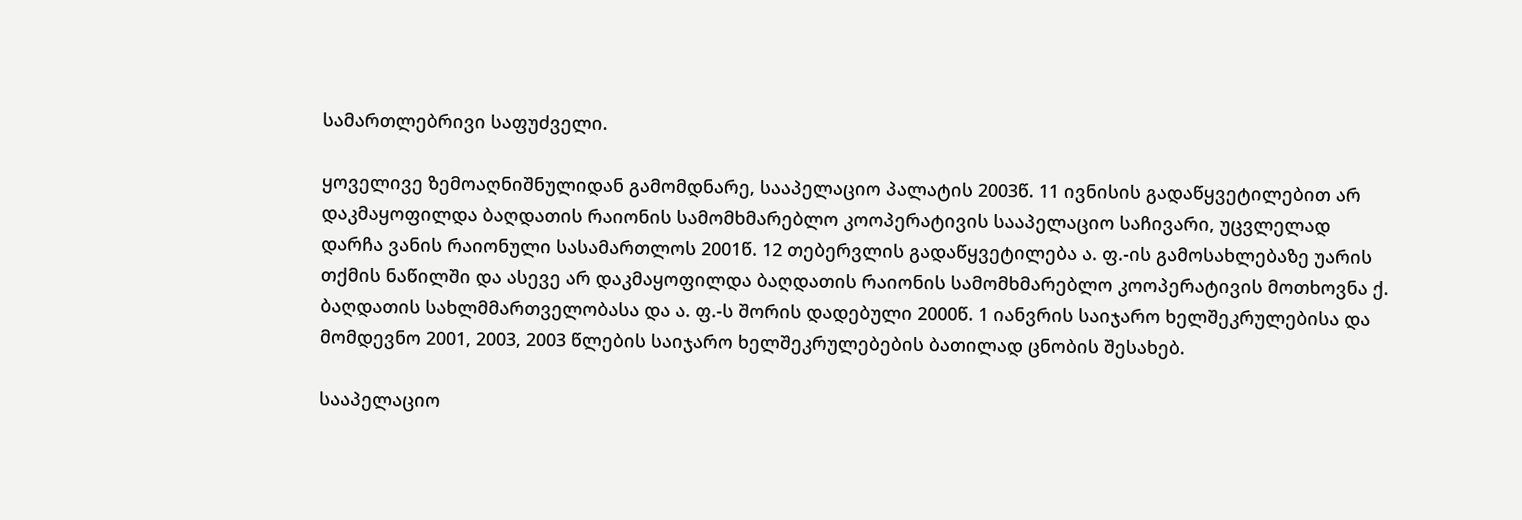სამართლებრივი საფუძველი.

ყოველივე ზემოაღნიშნულიდან გამომდნარე, სააპელაციო პალატის 2003წ. 11 ივნისის გადაწყვეტილებით არ დაკმაყოფილდა ბაღდათის რაიონის სამომხმარებლო კოოპერატივის სააპელაციო საჩივარი, უცვლელად დარჩა ვანის რაიონული სასამართლოს 2001წ. 12 თებერვლის გადაწყვეტილება ა. ფ.-ის გამოსახლებაზე უარის თქმის ნაწილში და ასევე არ დაკმაყოფილდა ბაღდათის რაიონის სამომხმარებლო კოოპერატივის მოთხოვნა ქ. ბაღდათის სახლმმართველობასა და ა. ფ.-ს შორის დადებული 2000წ. 1 იანვრის საიჯარო ხელშეკრულებისა და მომდევნო 2001, 2003, 2003 წლების საიჯარო ხელშეკრულებების ბათილად ცნობის შესახებ.

სააპელაციო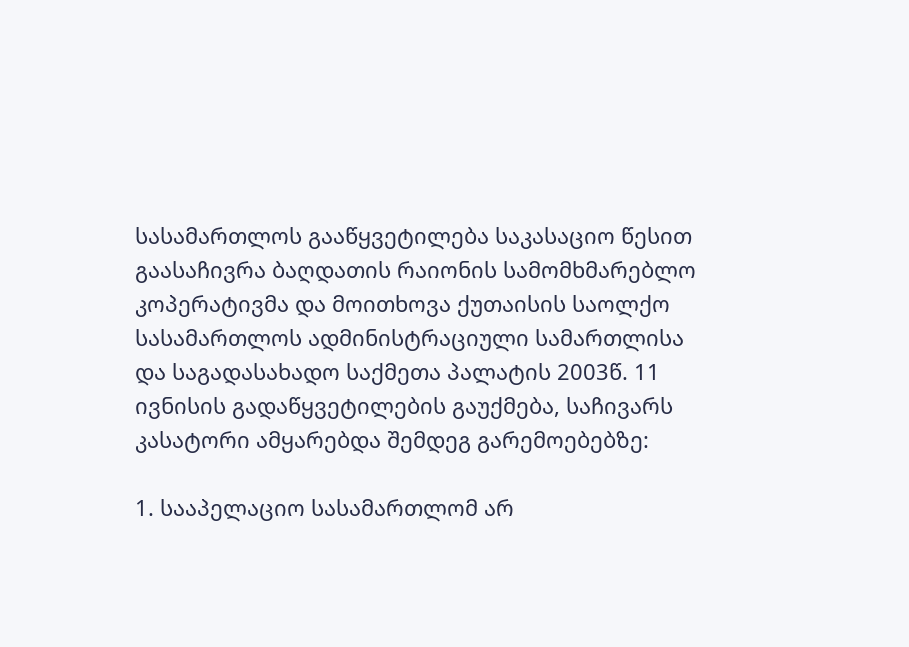სასამართლოს გააწყვეტილება საკასაციო წესით გაასაჩივრა ბაღდათის რაიონის სამომხმარებლო კოპერატივმა და მოითხოვა ქუთაისის საოლქო სასამართლოს ადმინისტრაციული სამართლისა და საგადასახადო საქმეთა პალატის 2003წ. 11 ივნისის გადაწყვეტილების გაუქმება, საჩივარს კასატორი ამყარებდა შემდეგ გარემოებებზე:

1. სააპელაციო სასამართლომ არ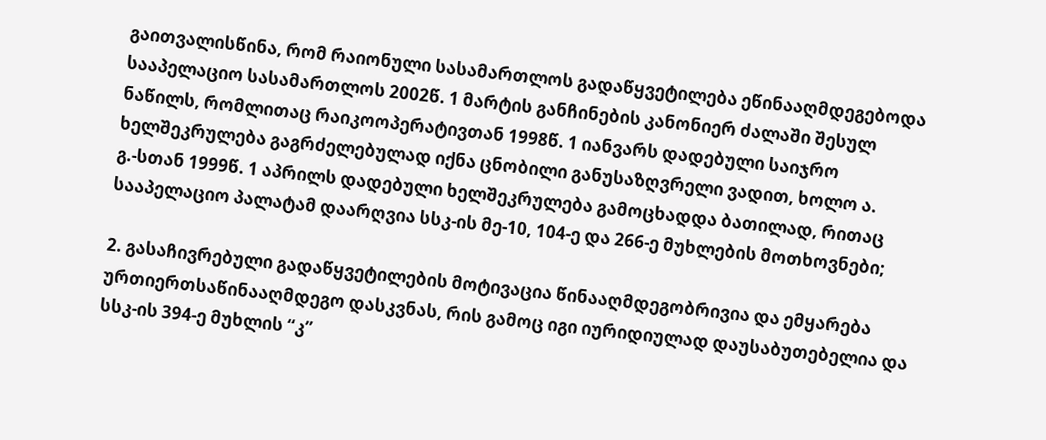გაითვალისწინა, რომ რაიონული სასამართლოს გადაწყვეტილება ეწინააღმდეგებოდა სააპელაციო სასამართლოს 2002წ. 1 მარტის განჩინების კანონიერ ძალაში შესულ ნაწილს, რომლითაც რაიკოოპერატივთან 1998წ. 1 იანვარს დადებული საიჯრო ხელშეკრულება გაგრძელებულად იქნა ცნობილი განუსაზღვრელი ვადით, ხოლო ა. გ.-სთან 1999წ. 1 აპრილს დადებული ხელშეკრულება გამოცხადდა ბათილად, რითაც სააპელაციო პალატამ დაარღვია სსკ-ის მე-10, 104-ე და 266-ე მუხლების მოთხოვნები;

2. გასაჩივრებული გადაწყვეტილების მოტივაცია წინააღმდეგობრივია და ემყარება ურთიერთსაწინააღმდეგო დასკვნას, რის გამოც იგი იურიდიულად დაუსაბუთებელია და სსკ-ის 394-ე მუხლის “კ”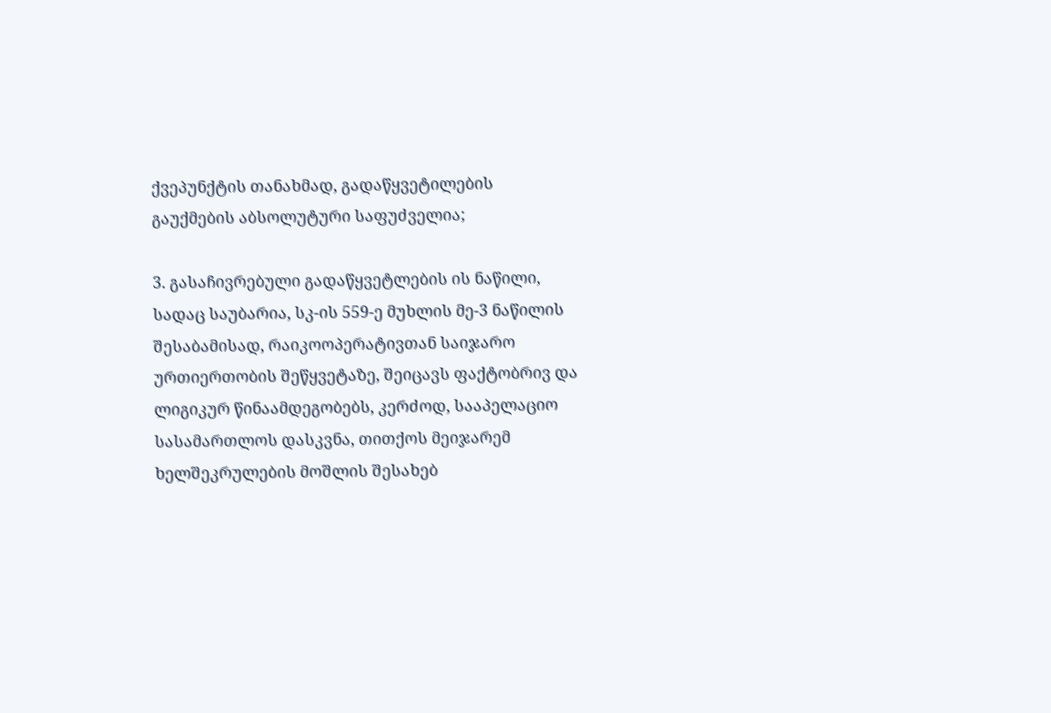ქვეპუნქტის თანახმად, გადაწყვეტილების გაუქმების აბსოლუტური საფუძველია;

3. გასაჩივრებული გადაწყვეტლების ის ნაწილი, სადაც საუბარია, სკ-ის 559-ე მუხლის მე-3 ნაწილის შესაბამისად, რაიკოოპერატივთან საიჯარო ურთიერთობის შეწყვეტაზე, შეიცავს ფაქტობრივ და ლიგიკურ წინაამდეგობებს, კერძოდ, სააპელაციო სასამართლოს დასკვნა, თითქოს მეიჯარემ ხელშეკრულების მოშლის შესახებ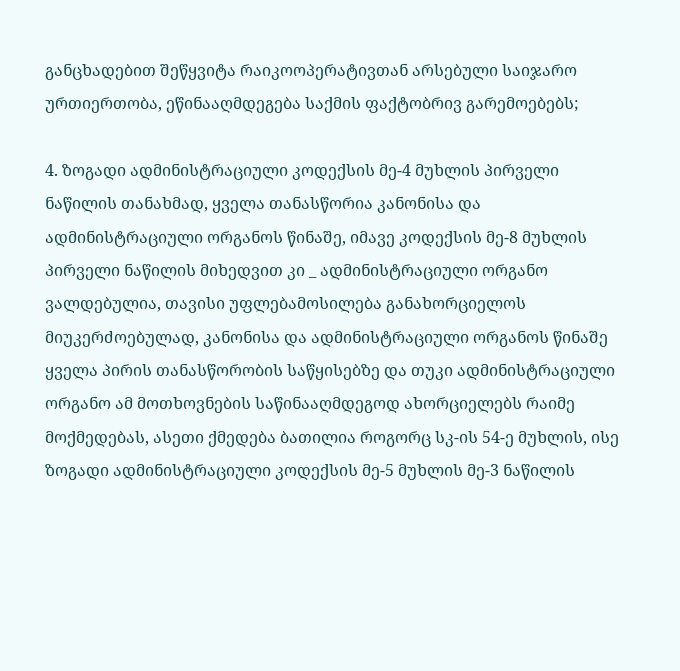განცხადებით შეწყვიტა რაიკოოპერატივთან არსებული საიჯარო ურთიერთობა, ეწინააღმდეგება საქმის ფაქტობრივ გარემოებებს;

4. ზოგადი ადმინისტრაციული კოდექსის მე-4 მუხლის პირველი ნაწილის თანახმად, ყველა თანასწორია კანონისა და ადმინისტრაციული ორგანოს წინაშე, იმავე კოდექსის მე-8 მუხლის პირველი ნაწილის მიხედვით კი _ ადმინისტრაციული ორგანო ვალდებულია, თავისი უფლებამოსილება განახორციელოს მიუკერძოებულად, კანონისა და ადმინისტრაციული ორგანოს წინაშე ყველა პირის თანასწორობის საწყისებზე და თუკი ადმინისტრაციული ორგანო ამ მოთხოვნების საწინააღმდეგოდ ახორციელებს რაიმე მოქმედებას, ასეთი ქმედება ბათილია როგორც სკ-ის 54-ე მუხლის, ისე ზოგადი ადმინისტრაციული კოდექსის მე-5 მუხლის მე-3 ნაწილის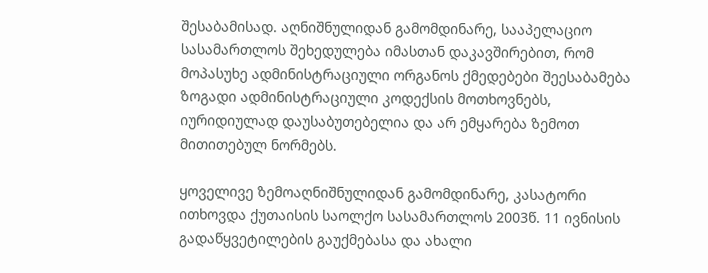შესაბამისად. აღნიშნულიდან გამომდინარე, სააპელაციო სასამართლოს შეხედულება იმასთან დაკავშირებით, რომ მოპასუხე ადმინისტრაციული ორგანოს ქმედებები შეესაბამება ზოგადი ადმინისტრაციული კოდექსის მოთხოვნებს, იურიდიულად დაუსაბუთებელია და არ ემყარება ზემოთ მითითებულ ნორმებს.

ყოველივე ზემოაღნიშნულიდან გამომდინარე, კასატორი ითხოვდა ქუთაისის საოლქო სასამართლოს 2003წ. 11 ივნისის გადაწყვეტილების გაუქმებასა და ახალი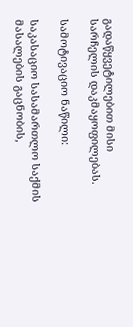გადაწყვეტილებით მისი სარჩელის დაკმაყოფილებას.

სამოტივაციო ნაწილი:

საკასაციო სასამართლო საქმის მასალების გაცნობის,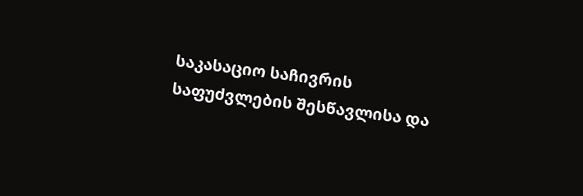საკასაციო საჩივრის საფუძვლების შესწავლისა და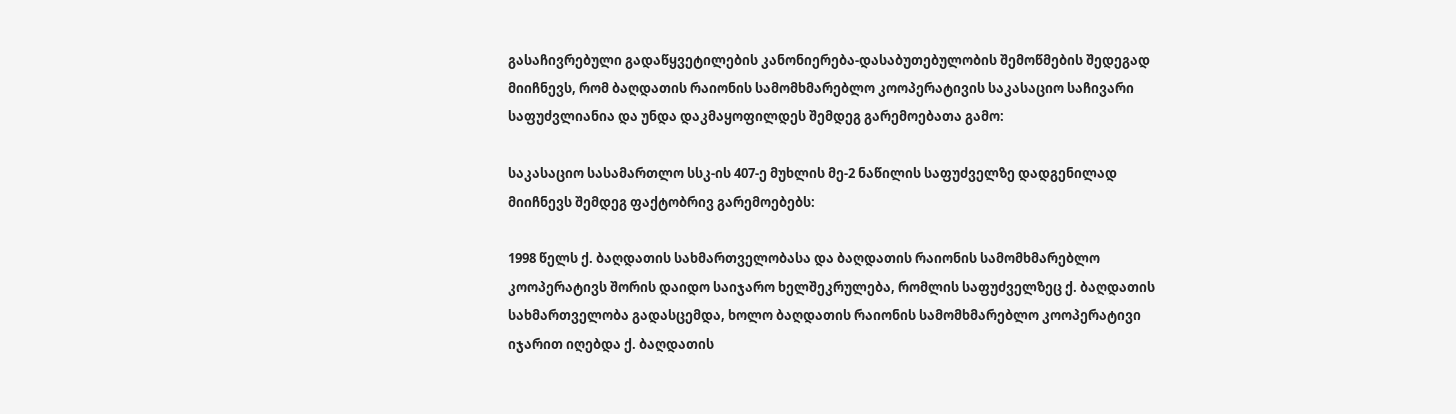გასაჩივრებული გადაწყვეტილების კანონიერება-დასაბუთებულობის შემოწმების შედეგად მიიჩნევს, რომ ბაღდათის რაიონის სამომხმარებლო კოოპერატივის საკასაციო საჩივარი საფუძვლიანია და უნდა დაკმაყოფილდეს შემდეგ გარემოებათა გამო:

საკასაციო სასამართლო სსკ-ის 407-ე მუხლის მე-2 ნაწილის საფუძველზე დადგენილად მიიჩნევს შემდეგ ფაქტობრივ გარემოებებს:

1998 წელს ქ. ბაღდათის სახმართველობასა და ბაღდათის რაიონის სამომხმარებლო კოოპერატივს შორის დაიდო საიჯარო ხელშეკრულება, რომლის საფუძველზეც ქ. ბაღდათის სახმართველობა გადასცემდა, ხოლო ბაღდათის რაიონის სამომხმარებლო კოოპერატივი იჯარით იღებდა ქ. ბაღდათის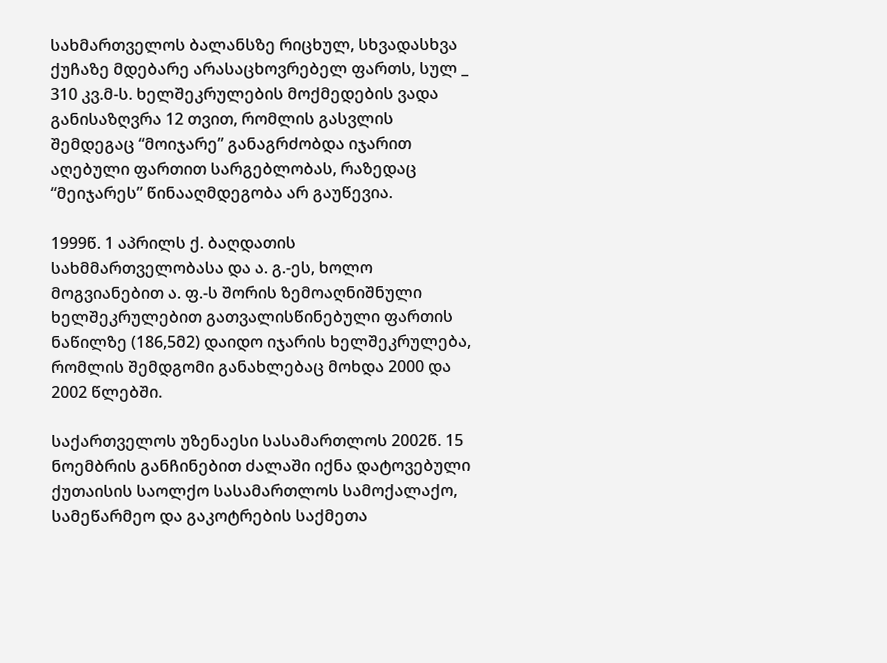სახმართველოს ბალანსზე რიცხულ, სხვადასხვა ქუჩაზე მდებარე არასაცხოვრებელ ფართს, სულ _ 310 კვ.მ-ს. ხელშეკრულების მოქმედების ვადა განისაზღვრა 12 თვით, რომლის გასვლის შემდეგაც “მოიჯარე” განაგრძობდა იჯარით აღებული ფართით სარგებლობას, რაზედაც “მეიჯარეს” წინააღმდეგობა არ გაუწევია.

1999წ. 1 აპრილს ქ. ბაღდათის სახმმართველობასა და ა. გ.-ეს, ხოლო მოგვიანებით ა. ფ.-ს შორის ზემოაღნიშნული ხელშეკრულებით გათვალისწინებული ფართის ნაწილზე (186,5მ2) დაიდო იჯარის ხელშეკრულება, რომლის შემდგომი განახლებაც მოხდა 2000 და 2002 წლებში.

საქართველოს უზენაესი სასამართლოს 2002წ. 15 ნოემბრის განჩინებით ძალაში იქნა დატოვებული ქუთაისის საოლქო სასამართლოს სამოქალაქო, სამეწარმეო და გაკოტრების საქმეთა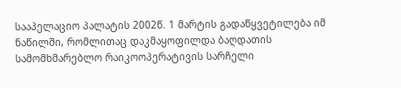სააპელაციო პალატის 2002წ. 1 მარტის გადაწყვეტილება იმ ნაწილში, რომლითაც დაკმაყოფილდა ბაღდათის სამომხმარებლო რაიკოოპერატივის სარჩელი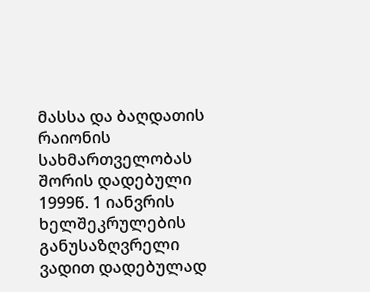მასსა და ბაღდათის რაიონის სახმართველობას შორის დადებული 1999წ. 1 იანვრის ხელშეკრულების განუსაზღვრელი ვადით დადებულად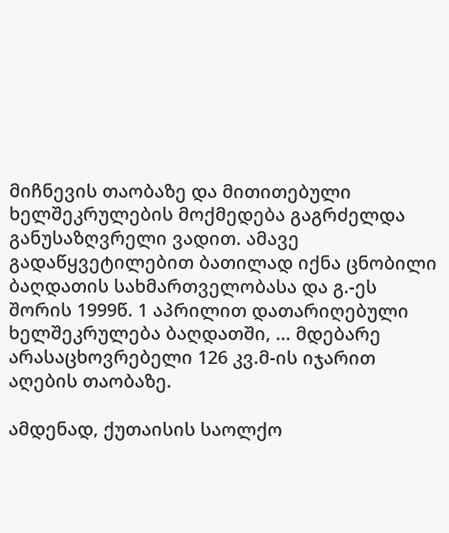მიჩნევის თაობაზე და მითითებული ხელშეკრულების მოქმედება გაგრძელდა განუსაზღვრელი ვადით. ამავე გადაწყვეტილებით ბათილად იქნა ცნობილი ბაღდათის სახმართველობასა და გ.-ეს შორის 1999წ. 1 აპრილით დათარიღებული ხელშეკრულება ბაღდათში, ... მდებარე არასაცხოვრებელი 126 კვ.მ-ის იჯარით აღების თაობაზე.

ამდენად, ქუთაისის საოლქო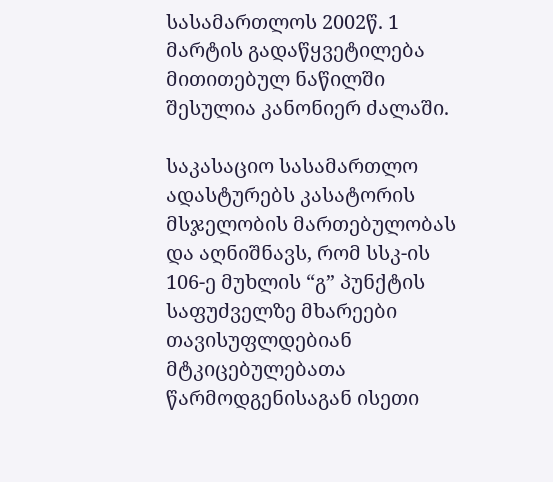სასამართლოს 2002წ. 1 მარტის გადაწყვეტილება მითითებულ ნაწილში შესულია კანონიერ ძალაში.

საკასაციო სასამართლო ადასტურებს კასატორის მსჯელობის მართებულობას და აღნიშნავს, რომ სსკ-ის 106-ე მუხლის “გ” პუნქტის საფუძველზე მხარეები თავისუფლდებიან მტკიცებულებათა წარმოდგენისაგან ისეთი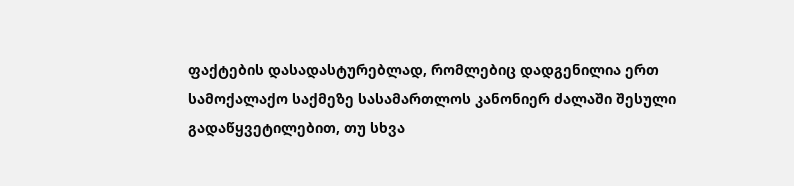ფაქტების დასადასტურებლად, რომლებიც დადგენილია ერთ სამოქალაქო საქმეზე სასამართლოს კანონიერ ძალაში შესული გადაწყვეტილებით, თუ სხვა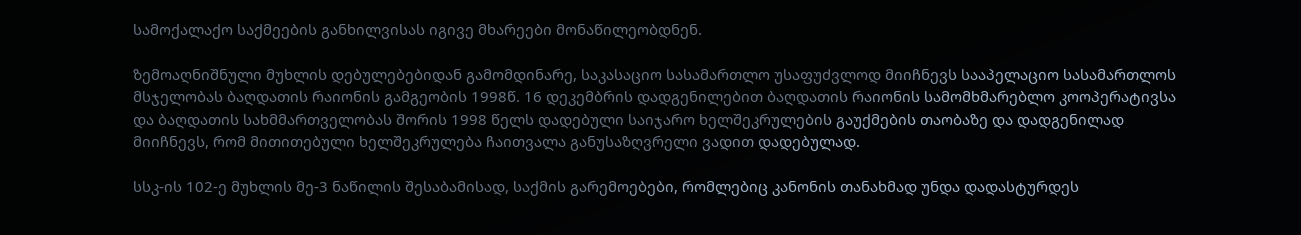სამოქალაქო საქმეების განხილვისას იგივე მხარეები მონაწილეობდნენ.

ზემოაღნიშნული მუხლის დებულებებიდან გამომდინარე, საკასაციო სასამართლო უსაფუძვლოდ მიიჩნევს სააპელაციო სასამართლოს მსჯელობას ბაღდათის რაიონის გამგეობის 1998წ. 16 დეკემბრის დადგენილებით ბაღდათის რაიონის სამომხმარებლო კოოპერატივსა და ბაღდათის სახმმართველობას შორის 1998 წელს დადებული საიჯარო ხელშეკრულების გაუქმების თაობაზე და დადგენილად მიიჩნევს, რომ მითითებული ხელშეკრულება ჩაითვალა განუსაზღვრელი ვადით დადებულად.

სსკ-ის 102-ე მუხლის მე-3 ნაწილის შესაბამისად, საქმის გარემოებები, რომლებიც კანონის თანახმად უნდა დადასტურდეს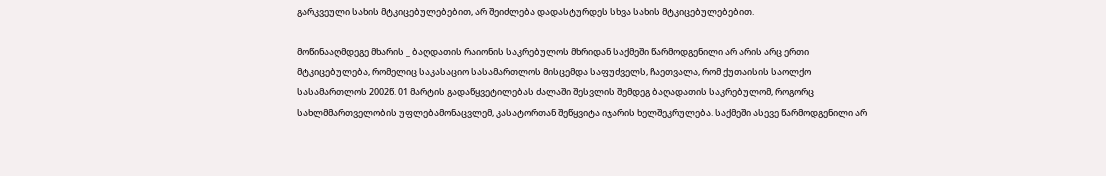გარკვეული სახის მტკიცებულებებით, არ შეიძლება დადასტურდეს სხვა სახის მტკიცებულებებით.

მოწინააღმდეგე მხარის _ ბაღდათის რაიონის საკრებულოს მხრიდან საქმეში წარმოდგენილი არ არის არც ერთი მტკიცებულება, რომელიც საკასაციო სასამართლოს მისცემდა საფუძველს, ჩაეთვალა, რომ ქუთაისის საოლქო სასამართლოს 2002წ. 01 მარტის გადაწყვეტილებას ძალაში შესვლის შემდეგ ბაღადათის საკრებულომ, როგორც სახლმმართველობის უფლებამონაცვლემ, კასატორთან შეწყვიტა იჯარის ხელშეკრულება. საქმეში ასევე წარმოდგენილი არ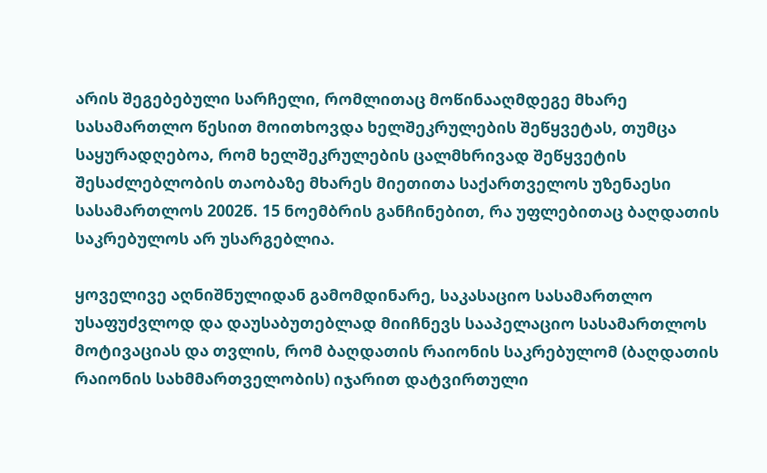არის შეგებებული სარჩელი, რომლითაც მოწინააღმდეგე მხარე სასამართლო წესით მოითხოვდა ხელშეკრულების შეწყვეტას, თუმცა საყურადღებოა, რომ ხელშეკრულების ცალმხრივად შეწყვეტის შესაძლებლობის თაობაზე მხარეს მიეთითა საქართველოს უზენაესი სასამართლოს 2002წ. 15 ნოემბრის განჩინებით, რა უფლებითაც ბაღდათის საკრებულოს არ უსარგებლია.

ყოველივე აღნიშნულიდან გამომდინარე, საკასაციო სასამართლო უსაფუძვლოდ და დაუსაბუთებლად მიიჩნევს სააპელაციო სასამართლოს მოტივაციას და თვლის, რომ ბაღდათის რაიონის საკრებულომ (ბაღდათის რაიონის სახმმართველობის) იჯარით დატვირთული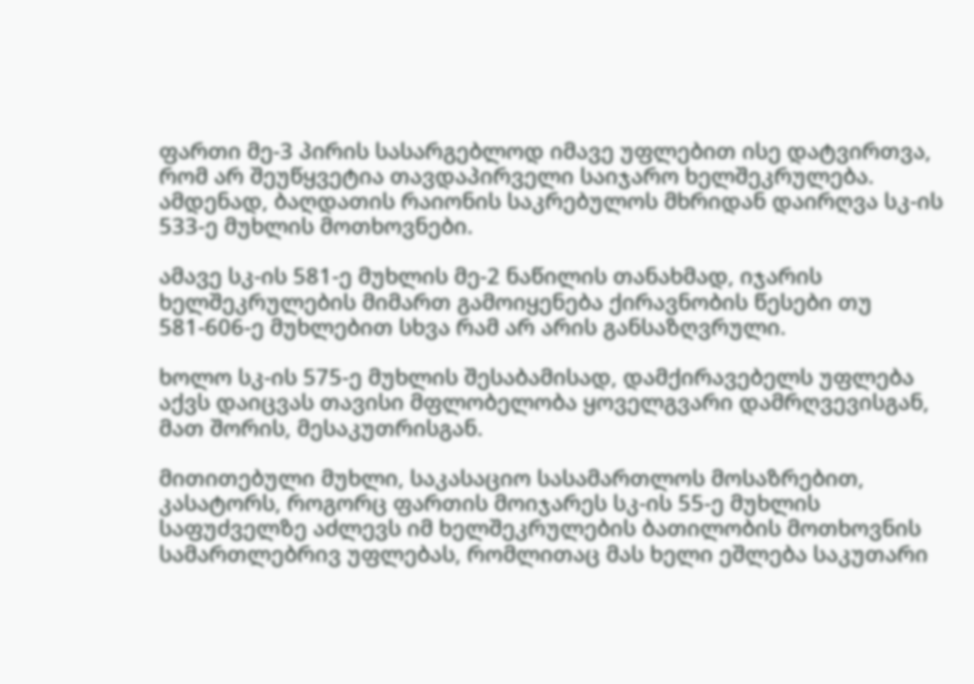ფართი მე-3 პირის სასარგებლოდ იმავე უფლებით ისე დატვირთვა, რომ არ შეუწყვეტია თავდაპირველი საიჯარო ხელშეკრულება. ამდენად, ბაღდათის რაიონის საკრებულოს მხრიდან დაირღვა სკ-ის 533-ე მუხლის მოთხოვნები.

ამავე სკ-ის 581-ე მუხლის მე-2 ნაწილის თანახმად, იჯარის ხელშეკრულების მიმართ გამოიყენება ქირავნობის წესები თუ 581-606-ე მუხლებით სხვა რამ არ არის განსაზღვრული.

ხოლო სკ-ის 575-ე მუხლის შესაბამისად, დამქირავებელს უფლება აქვს დაიცვას თავისი მფლობელობა ყოველგვარი დამრღვევისგან, მათ შორის, მესაკუთრისგან.

მითითებული მუხლი, საკასაციო სასამართლოს მოსაზრებით, კასატორს, როგორც ფართის მოიჯარეს სკ-ის 55-ე მუხლის საფუძველზე აძლევს იმ ხელშეკრულების ბათილობის მოთხოვნის სამართლებრივ უფლებას, რომლითაც მას ხელი ეშლება საკუთარი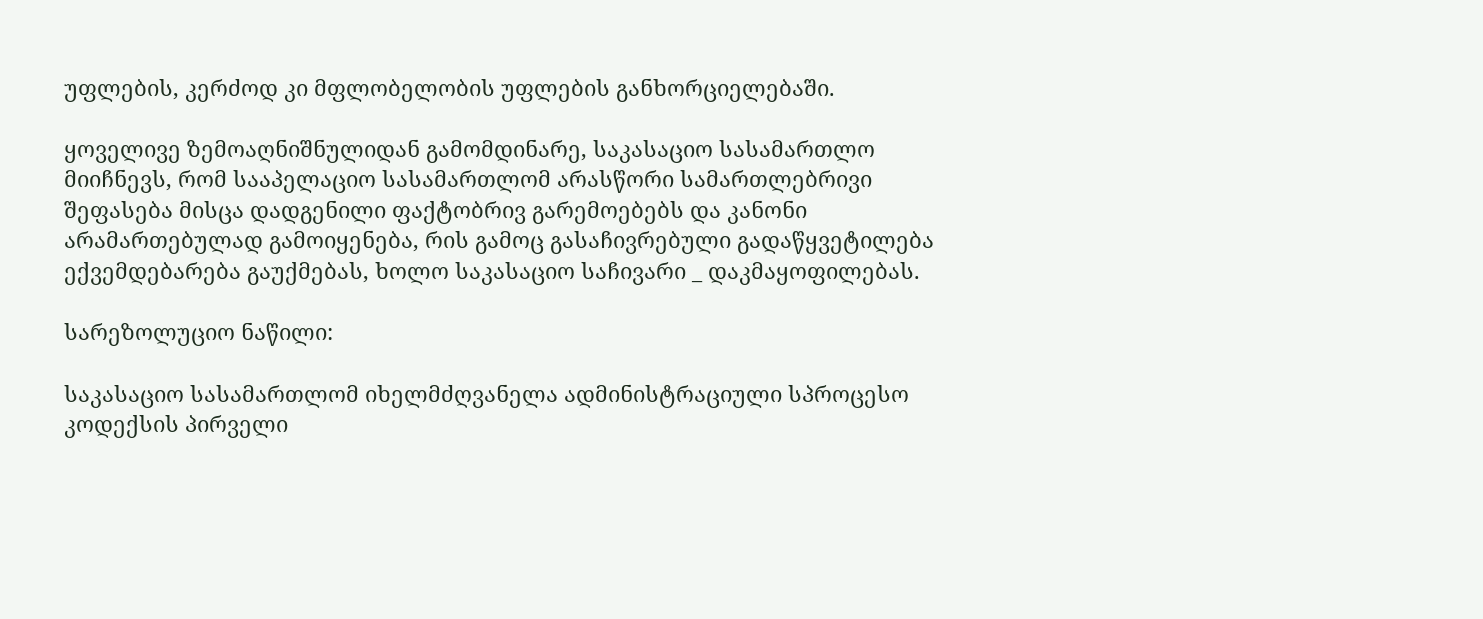უფლების, კერძოდ კი მფლობელობის უფლების განხორციელებაში.

ყოველივე ზემოაღნიშნულიდან გამომდინარე, საკასაციო სასამართლო მიიჩნევს, რომ სააპელაციო სასამართლომ არასწორი სამართლებრივი შეფასება მისცა დადგენილი ფაქტობრივ გარემოებებს და კანონი არამართებულად გამოიყენება, რის გამოც გასაჩივრებული გადაწყვეტილება ექვემდებარება გაუქმებას, ხოლო საკასაციო საჩივარი _ დაკმაყოფილებას.

სარეზოლუციო ნაწილი:

საკასაციო სასამართლომ იხელმძღვანელა ადმინისტრაციული სპროცესო კოდექსის პირველი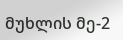მუხლის მე-2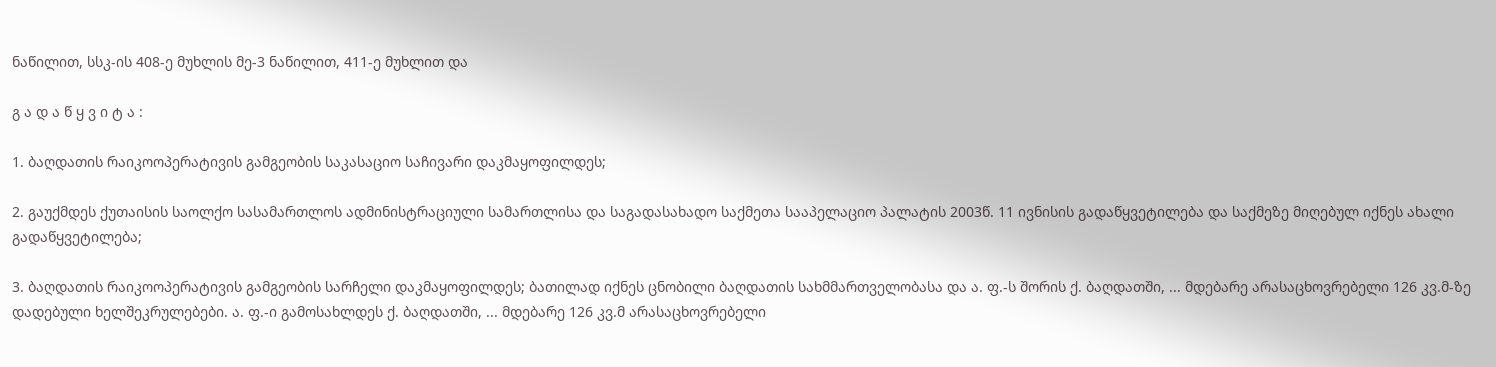ნაწილით, სსკ-ის 408-ე მუხლის მე-3 ნაწილით, 411-ე მუხლით და

გ ა დ ა წ ყ ვ ი ტ ა :

1. ბაღდათის რაიკოოპერატივის გამგეობის საკასაციო საჩივარი დაკმაყოფილდეს;

2. გაუქმდეს ქუთაისის საოლქო სასამართლოს ადმინისტრაციული სამართლისა და საგადასახადო საქმეთა სააპელაციო პალატის 2003წ. 11 ივნისის გადაწყვეტილება და საქმეზე მიღებულ იქნეს ახალი გადაწყვეტილება;

3. ბაღდათის რაიკოოპერატივის გამგეობის სარჩელი დაკმაყოფილდეს; ბათილად იქნეს ცნობილი ბაღდათის სახმმართველობასა და ა. ფ.-ს შორის ქ. ბაღდათში, ... მდებარე არასაცხოვრებელი 126 კვ.მ-ზე დადებული ხელშეკრულებები. ა. ფ.-ი გამოსახლდეს ქ. ბაღდათში, ... მდებარე 126 კვ.მ არასაცხოვრებელი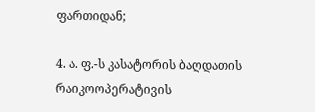ფართიდან;

4. ა. ფ.-ს კასატორის ბაღდათის რაიკოოპერატივის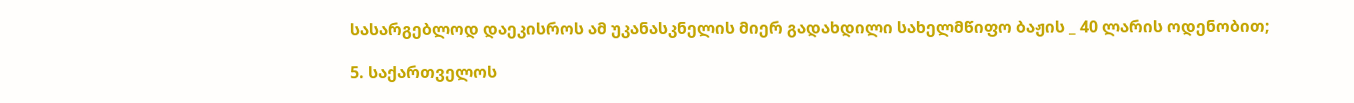სასარგებლოდ დაეკისროს ამ უკანასკნელის მიერ გადახდილი სახელმწიფო ბაჟის _ 40 ლარის ოდენობით;

5. საქართველოს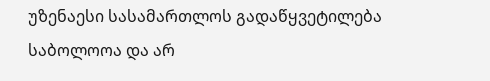უზენაესი სასამართლოს გადაწყვეტილება საბოლოოა და არ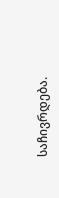საჩივრდება.